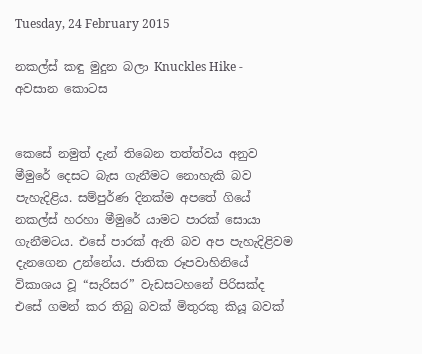Tuesday, 24 February 2015

නකල්ස් කඳු මුදුන බලා Knuckles Hike - අවසාන කොටස


කෙසේ නමුත් දැන් තිබෙන තත්ත්වය අනුව මීමුරේ දෙසට බැස ගැනීමට නොහැකි බව පැහැදිළිය. සම්පුර්ණ දිනක්ම අපතේ ගියේ නකල්ස් හරහා මීමුරේ යාමට පාරක් සොයා ගැනීමටය. එසේ පාරක් ඇති බව අප පැහැදිළිවම දැනගෙන උන්නේය. ජාතික රූපවාහිනියේ විකාශය වූ “සැරිසර” වැඩසටහනේ පිරිසක්ද එසේ ගමන් කර තිබු බවක් මිතුරකු කියූ බවක්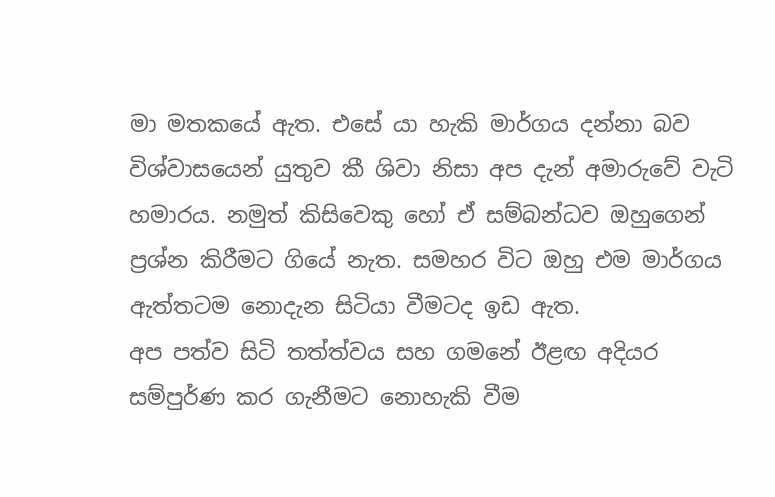මා මතකයේ ඇත. එසේ යා හැකි මාර්ගය දන්නා බව විශ්වාසයෙන් යුතුව කී ශිවා නිසා අප දැන් අමාරුවේ වැටි හමාරය. නමුත් කිසිවෙකු හෝ ඒ සම්බන්ධව ඔහුගෙන් ප්‍රශ්න කිරීමට ගියේ නැත. සමහර විට ඔහු එම මාර්ගය ඇත්තටම නොදැන සිටියා වීමටද ඉඩ ඇත.
අප පත්ව සිටි තත්ත්වය සහ ගමනේ ඊළඟ අදියර සම්පුර්ණ කර ගැනීමට නොහැකි වීම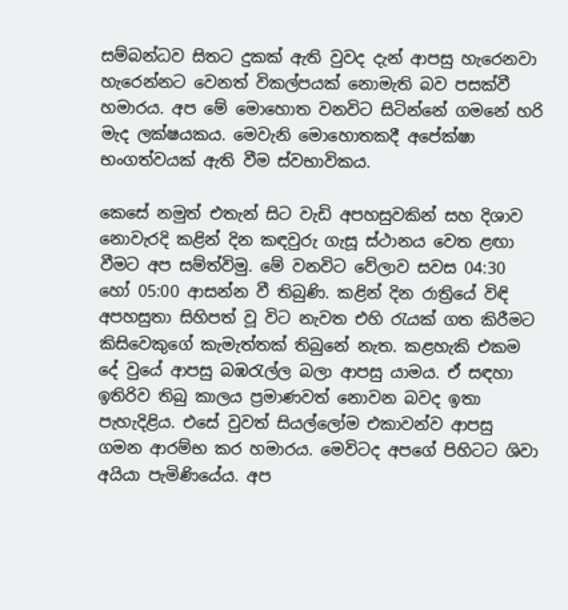සම්බන්ධව සිතට දුකක් ඇති වුවද දැන් ආපසු හැරෙනවා හැරෙන්නට වෙනත් විකල්පයක් නොමැති බව පසක්වී හමාරය. අප මේ මොහොත වනවිට සිටින්නේ ගමනේ හරි මැද ලක්ෂයකය. මෙවැනි මොහොතකදී අපේක්ෂා භංගත්වයක් ඇති වීම ස්වභාවිකය.

කෙසේ නමුත් එතැන් සිට වැඩි අපහසුවකින් සහ දිශාව නොවැරදි කළින් දින කඳවුරු ගැසූ ස්ථානය වෙත ළඟා වීමට අප සම්ත්විමු. මේ වනවිට වේලාව සවස 04:30 හෝ 05:00 ආසන්න වී තිබුණි. කළින් දින රාත්‍රියේ විඳි අපහසුතා සිහිපත් වූ විට නැවත එහි රැයක් ගත කිරීමට කිසිවෙකුගේ කැමැත්තක් තිබුනේ නැත. කළහැකි එකම දේ වුයේ ආපසු බඹරැල්ල බලා ආපසු යාමය. ඒ සඳහා ඉතිරිව තිබු කාලය ප්‍රමාණවත් නොවන බවද ඉතා පැහැදිළිය. එසේ වුවත් සියල්ලෝම එකාවන්ව ආපසු ගමන ආරම්භ කර හමාරය. මෙවිටද අපගේ පිහිටට ශිවා අයියා පැමිණියේය. අප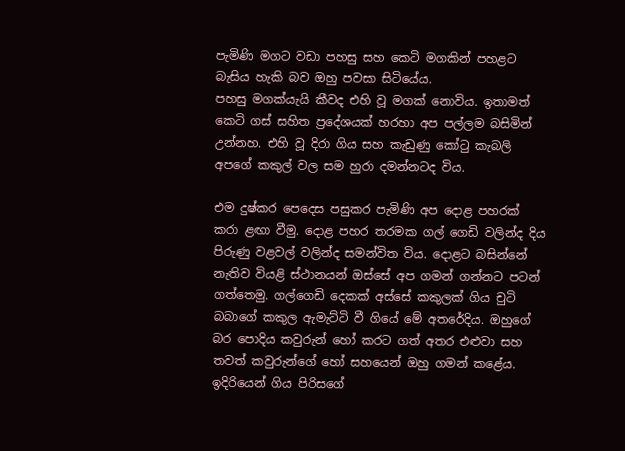පැමිණි මගට වඩා පහසු සහ කෙටි මගකින් පහළට බැසිය හැකි බව ඔහු පවසා සිටියේය.
පහසු මගක්යැයි කීවද එහි වූ මගක් නොවිය. ඉතාමත් කෙටි ගස් සහිත ප්‍රදේශයක් හරහා අප පල්ලම බසිමින් උන්නහ. එහි වූ දිරා ගිය සහ කැඩුණු කෝටු කැබලි අපගේ කකුල් වල සම හුරා දමන්නටද විය.

එම දුෂ්කර පෙදෙස පසුකර පැමිණි අප දොළ පහරක් කරා ළඟා වීමු. දොළ පහර තරමක ගල් ගෙඩි වලින්ද දිය පිරුණු වළවල් වලින්ද සමන්විත විය. දොළට බසින්නේ නැතිව වියළි ස්ථානයන් ඔස්සේ අප ගමන් ගන්නට පටන් ගත්තෙමු. ගල්ගෙඩි දෙකක් අස්සේ කකුලක් ගිය චුටි බබාගේ කකුල ඇමැට්ටි වී ගියේ මේ අතරේදිය. ඔහුගේ බර පොදිය කවුරුන් හෝ කරට ගත් අතර එළුවා සහ තවත් කවුරුන්ගේ හෝ සහයෙන් ඔහු ගමන් කළේය. ඉදිරියෙන් ගිය පිරිසගේ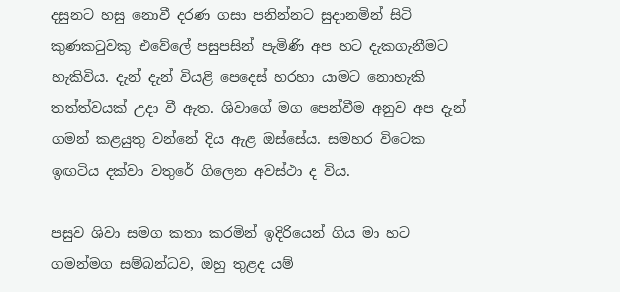දසුනට හසු නොවී දරණ ගසා පනින්නට සුදානමින් සිටි කුණකටුවකු එවේලේ පසුපසින් පැමිණි අප හට දැකගැනීමට හැකිවිය. දැන් දැන් වියළි පෙදෙස් හරහා යාමට නොහැකි තත්ත්වයක් උදා වී ඇත. ශිවාගේ මග පෙන්වීම අනුව අප දැන් ගමන් කළයුතු වන්නේ දිය ඇළ ඔස්සේය. සමහර විටෙක ඉඟටිය දක්වා වතුරේ ගිලෙන අවස්ථා ද විය.

පසුව ශිවා සමග කතා කරමින් ඉදිරියෙන් ගිය මා හට ගමන්මග සම්බන්ධව, ඔහු තුළද යම්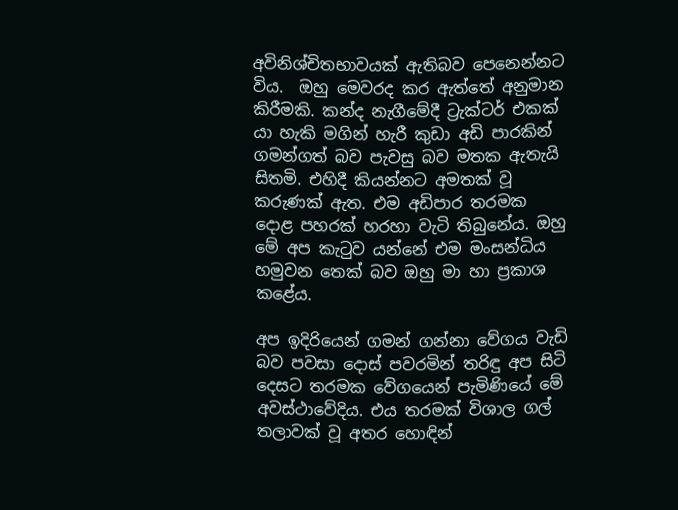අවිනිශ්චිතභාවයක් ඇතිබව පෙනෙන්නට විය.  ඔහු මෙවරද කර ඇත්තේ අනුමාන කිරීමකි. කන්ද නැගීමේදී ට්‍රැක්ටර් එකක් යා හැකි මගින් හැරී කුඩා අඩි පාරකින් ගමන්ගත් බව පැවසු බව මතක ඇතැයි සිතමි. එහිදී කියන්නට අමතක් වූ කරුණක් ඇත. එම අඩිපාර තරමක දොළ පහරක් හරහා වැටි තිබුනේය. ඔහු මේ අප කැටුව යන්නේ එම මංසන්ධිය හමුවන තෙක් බව ඔහු මා හා ප්‍රකාශ කළේය.

අප ඉදිරියෙන් ගමන් ගන්නා වේගය වැඩි බව පවසා දොස් පවරමින් තරිඳු අප සිටි දෙසට තරමක වේගයෙන් පැමිණියේ මේ අවස්ථාවේදිය. එය තරමක් විශාල ගල් තලාවක් වූ අතර හොඳින්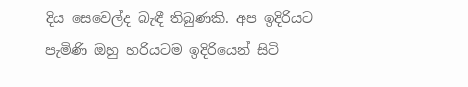දිය සෙවෙල්ද බැඳී තිබුණකි. අප ඉදිරියට පැමිණි ඔහු හරියටම ඉදිරියෙන් සිටි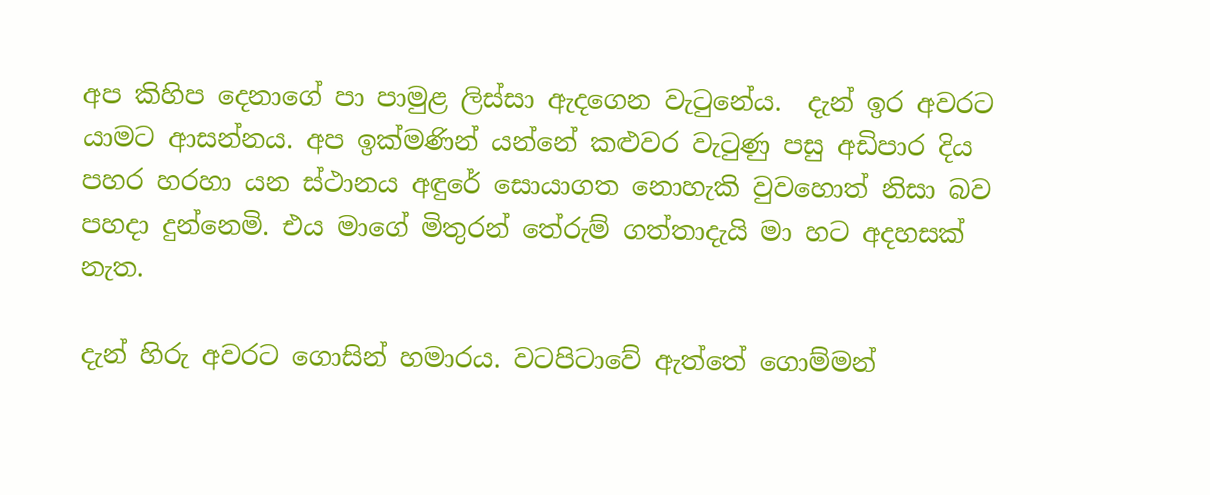අප කිහිප දෙනාගේ පා පාමුළ ලිස්සා ඇදගෙන වැටුනේය.  දැන් ඉර අවරට යාමට ආසන්නය. අප ඉක්මණින් යන්නේ කළුවර වැටුණු පසු අඩිපාර දිය පහර හරහා යන ස්ථානය අඳුරේ සොයාගත නොහැකි වුවහොත් නිසා බව පහදා දුන්නෙමි. එය මාගේ මිතුරන් තේරුම් ගත්තාදැයි මා හට අදහසක් නැත.

දැන් හිරු අවරට ගොසින් හමාරය. වටපිටාවේ ඇත්තේ ගොම්මන්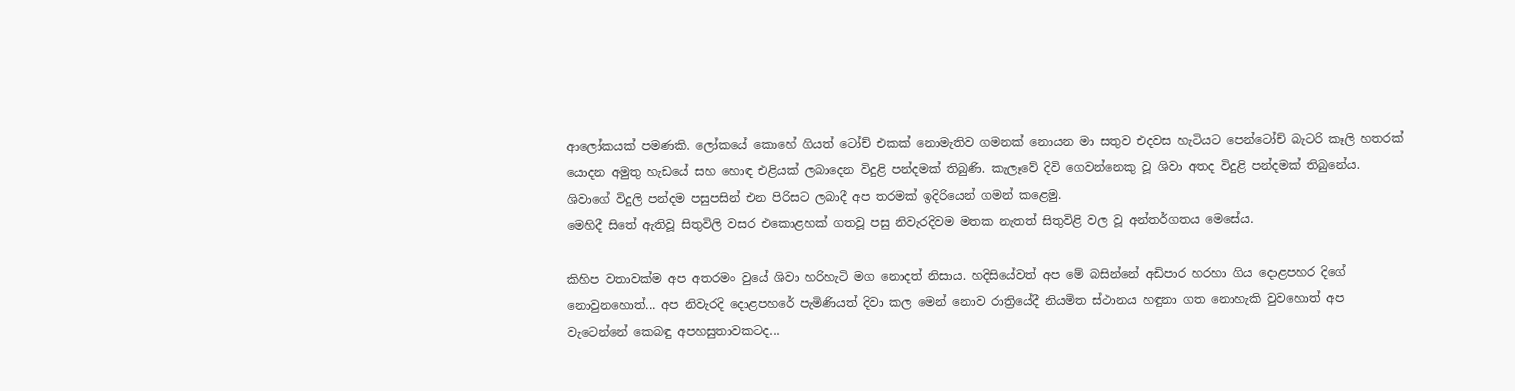ආලෝකයක් පමණකි. ලෝකයේ කොහේ ගියත් ටෝච් එකක් නොමැතිව ගමනක් නොයන මා සතුව එදවස හැටියට පෙන්ටෝච් බැටරි කෑලි හතරක් යොදන අමුතු හැඩයේ සහ හොඳ එළියක් ලබාදෙන විදුළි පන්දමක් තිබුණි. කැලෑවේ දිවි ගෙවන්නෙකු වූ ශිවා අතද විදුළි පන්දමක් තිබුනේය. ශිවාගේ විදුලි පන්දම පසුපසින් එන පිරිසට ලබාදී අප තරමක් ඉදිරියෙන් ගමන් කළෙමු.
මෙහිදී සිතේ ඇතිවූ සිතුවිලි වසර එකොළහක් ගතවූ පසු නිවැරදිවම මතක නැතත් සිතුවිළි වල වූ අන්තර්ගතය මෙසේය.

කිහිප වතාවක්ම අප අතරමං වුයේ ශිවා හරිහැටි මග නොදත් නිසාය. හදිසියේවත් අප මේ බසින්නේ අඩිපාර හරහා ගිය දොළපහර දිගේ නොවුනහොත්... අප නිවැරදි දොළපහරේ පැමිණියත් දිවා කල මෙන් නොව රාත්‍රියේදී නියමිත ස්ථානය හඳුනා ගත නොහැකි වුවහොත් අප වැටෙන්නේ කෙබඳු අපහසුතාවකටද...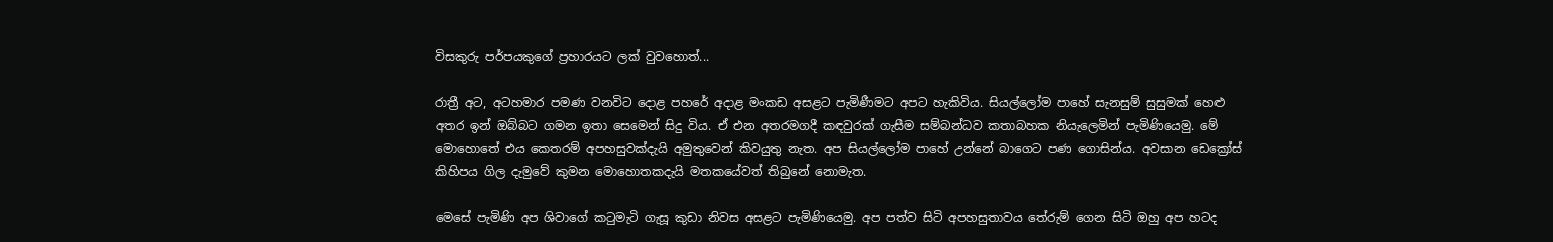විසකුරු පර්පයකුගේ ප්‍රහාරයට ලක් වුවහොත්...

රාත්‍රී අට, අටහමාර පමණ වනවිට දොළ පහරේ අදාළ මංකඩ අසළට පැමිණීමට අපට හැකිවිය. සියල්ලෝම පාහේ සැනසුම් සුසුමක් හෙළු අතර ඉන් ඔබ්බට ගමන ඉතා සෙමෙන් සිදු විය. ඒ එන අතරමගදී කඳවුරක් ගැසීම සම්බන්ධව කතාබහක නියැලෙමින් පැමිණියෙමු. මේ මොහොතේ එය කෙතරම් අපහසුවක්දැයි අමුතුවෙන් කිවයුතු නැත. අප සියල්ලෝම පාහේ උන්නේ බාගෙට පණ ගොසින්ය. අවසාන ඩෙක්‍රෝස් කිහිපය ගිල දැමුවේ කුමන මොහොතකදැයි මතකයේවත් තිබුනේ නොමැත.

මෙසේ පැමිණි අප ශිවාගේ කටුමැටි ගැසූ කුඩා නිවස අසළට පැමිණියෙමු. අප පත්ව සිටි අපහසුතාවය තේරුම් ගෙන සිටි ඔහු අප හටද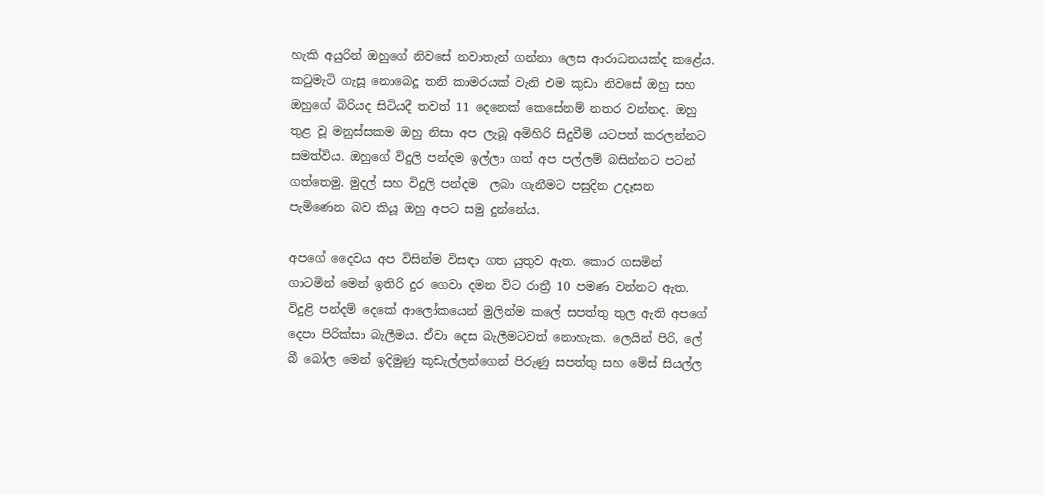හැකි අයුරින් ඔහුගේ නිවසේ නවාතැන් ගන්නා ලෙස ආරාධනයක්ද කළේය. කටුමැටි ගැසූ නොබෙදූ තනි කාමරයක් වැනි එම කුඩා නිවසේ ඔහු සහ ඔහුගේ බිරියද සිටියදී තවත් 11 දෙනෙක් කෙසේනම් නතර වන්නද. ඔහු තුළ වූ මනුස්සකම ඔහු නිසා අප ලැබූ අමිහිරි සිදුවීම් යටපත් කරලන්නට සමත්විය. ඔහුගේ විදුලි පන්දම ඉල්ලා ගත් අප පල්ලම් බසින්නට පටන් ගත්තෙමු. මුදල් සහ විදුලි පන්දම  ලබා ගැනීමට පසුදින උදෑසන පැමිණෙන බව කියූ ඔහු අපට සමු දුන්නේය.

අපගේ දෛවය අප විසින්ම විසඳා ගත යුතුව ඇත. කොර ගසමින් ගාටමින් මෙන් ඉතිරි දුර ගෙවා දමන විට රාත්‍රී 10 පමණ වන්නට ඇත. විදුළි පන්දම් දෙකේ ආලෝකයෙන් මුලින්ම කලේ සපත්තු තුල ඇති අපගේ දෙපා පිරික්සා බැලීමය. ඒවා දෙස බැලීමටවත් නොහැක. ලෙයින් පිරි, ලේ බී බෝල මෙන් ඉදිමුණු කූඩැල්ලන්ගෙන් පිරුණු සපත්තු සහ මේස් සියල්ල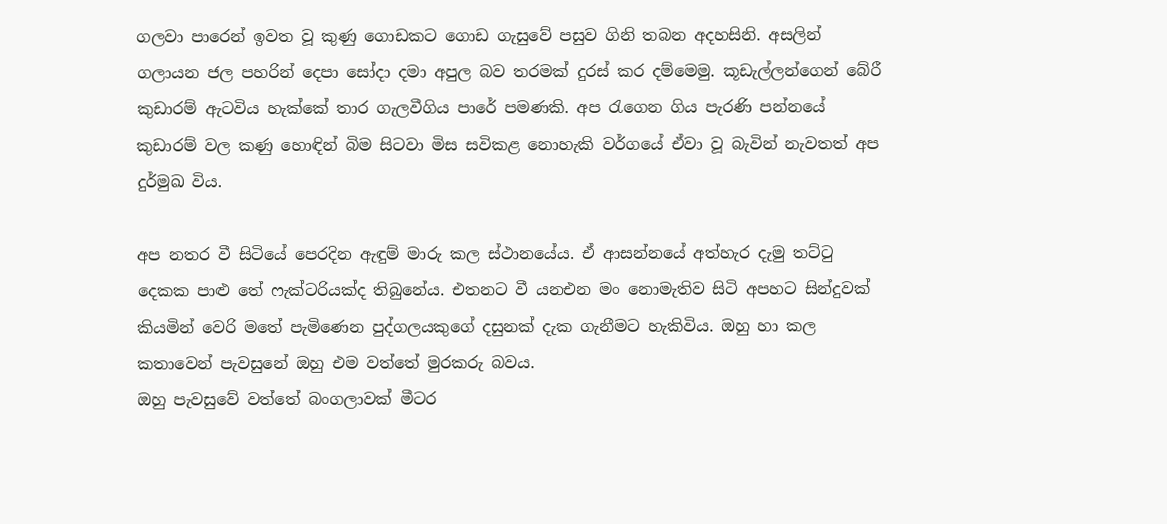ගලවා පාරෙන් ඉවත වූ කුණු ගොඩකට ගොඩ ගැසුවේ පසුව ගිනි තබන අදහසිනි. අසලින් ගලායන ජල පහරින් දෙපා සෝදා දමා අපුල බව තරමක් දුරස් කර දම්මෙමු. කූඩැල්ලන්ගෙන් බේරී කුඩාරම් ඇටවිය හැක්කේ තාර ගැලවීගිය පාරේ පමණකි. අප රැගෙන ගිය පැරණි පන්නයේ කුඩාරම් වල කණු හොඳින් බිම සිටවා මිස සවිකළ නොහැකි වර්ගයේ ඒවා වූ බැවින් නැවතත් අප දුර්මුඛ විය.

අප නතර වී සිටියේ පෙරදින ඇඳුම් මාරු කල ස්ථානයේය. ඒ ආසන්නයේ අත්හැර දැමු තට්ටු දෙකක පාළු තේ ෆැක්ටරියක්ද තිබුනේය. එතනට වී යනඑන මං නොමැතිව සිටි අපහට සින්දුවක් කියමින් වෙරි මතේ පැමිණෙන පුද්ගලයකුගේ දසුනක් දැක ගැනීමට හැකිවිය. ඔහු හා කල කතාවෙන් පැවසුනේ ඔහු එම වත්තේ මුරකරු බවය.
ඔහු පැවසුවේ වත්තේ බංගලාවක් මීටර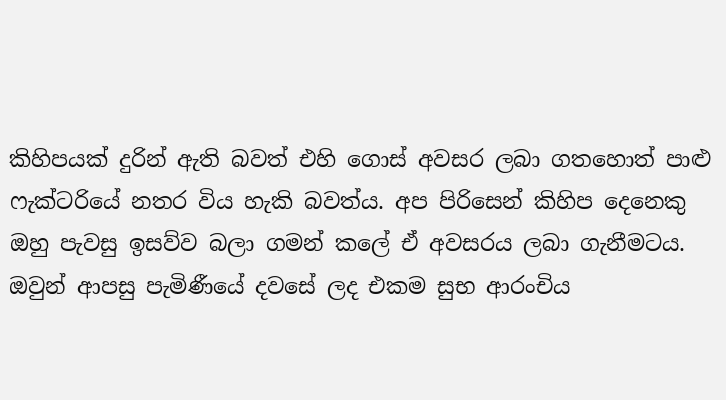කිහිපයක් දුරින් ඇති බවත් එහි ගොස් අවසර ලබා ගතහොත් පාළු ෆැක්ටරියේ නතර විය හැකි බවත්ය. අප පිරිසෙන් කිහිප දෙනෙකු ඔහු පැවසු ඉසව්ව බලා ගමන් කලේ ඒ අවසරය ලබා ගැනීමටය. ඔවුන් ආපසු පැමිණීයේ දවසේ ලද එකම සුභ ආරංචිය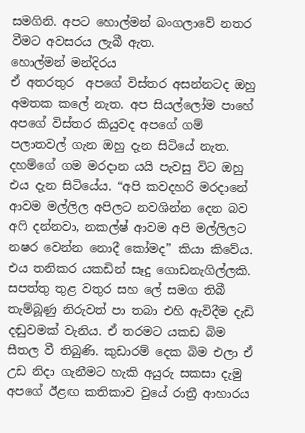සමගිනි. අපට හොල්මන් බංගලාවේ නතර වීමට අවසරය ලැබී ඇත.
හොල්මන් මන්දිරය
ඒ අතරතුර  අපගේ විස්තර අසන්නටද ඔහු අමතක කලේ නැත. අප සියල්ලෝම පාහේ අපගේ විස්තර කියුවද අපගේ ගම් පලාතවල් ගැන ඔහු දැන සිටියේ නැත. දහම්ගේ ගම මරදාන යයි පැවසු විට ඔහු එය දැන සිටියේය. “අපි කවදහරි මරදානේ ආවම මල්ලිල අපිලට නවශින්න දෙන බව අෆි දන්නවා, නකල්ෂ් ආවම අපි මල්ලිලට නෂර වෙන්න නොදී කෝමද” කියා කිවේය.
එය තනිකර යකඩින් සෑදු ගොඩනැගිල්ලකි. සපත්තු තුළ වතුර සහ ලේ සමග තිබී තැම්බූණු නිරුවත් පා තබා එහි ඇවිදීම දැඩි දඬුවමක් වැනිය. ඒ තරමට යකඩ බිම සීතල වී තිබුණි. කුඩාරම් දෙක බිම එලා ඒ උඩ නිදා ගැනීමට හැකි අයුරු සකසා දැමු අපගේ ඊළඟ කතිකාව වුයේ රාත්‍රී ආහාරය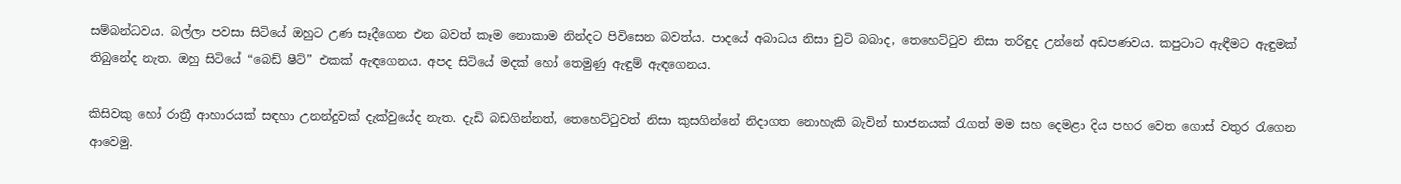සම්බන්ධවය. බල්ලා පවසා සිටියේ ඔහුට උණ සෑදීගෙන එන බවත් කෑම නොකාම නින්දට පිවිසෙන බවත්ය. පාදයේ අබාධය නිසා චුටි බබාද, තෙහෙට්ටුව නිසා තරිඳුද උන්නේ අඩපණවය. කපුටාට ඇඳීමට ඇඳුමක් තිබුනේද නැත. ඔහු සිටියේ “බෙඩ් ෂීට්” එකක් ඇඳගෙනය. අපද සිටියේ මදක් හෝ තෙමුණු ඇඳුම් ඇඳගෙනය.

කිසිවකු හෝ රාත්‍රී ආහාරයක් සඳහා උනන්දුවක් දැක්වුයේද නැත. දැඩි බඩගින්නත්, තෙහෙට්ටුවත් නිසා කුසගින්නේ නිදාගත නොහැකි බැවින් භාජනයක් රැගත් මම සහ දෙමළා දිය පහර වෙත ගොස් වතුර රැගෙන ආවෙමු.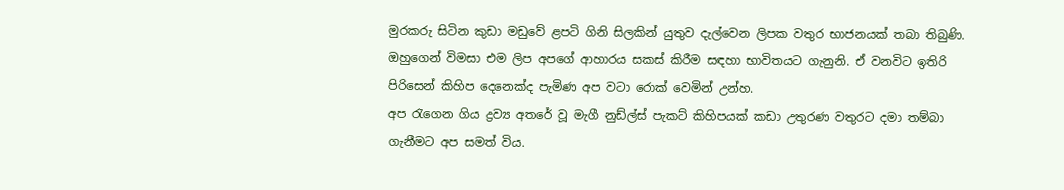මුරකරු සිටින කුඩා මඩුවේ ළපටි ගිනි සිලකින් යුතුව දැල්වෙන ලිපක වතුර භාජනයක් තබා තිබුණි. ඔහුගෙන් විමසා එම ලිප අපගේ ආහාරය සකස් කිරීම සඳහා භාවිතයට ගැනුනි. ඒ වනවිට ඉතිරි පිරිසෙන් කිහිප දෙනෙක්ද පැමිණ අප වටා රොක් වෙමින් උන්හ.
අප රැගෙන ගිය ද්‍රව්‍ය අතරේ වූ මැගී නුඩ්ල්ස් පැකට් කිහිපයක් කඩා උතුරණ වතුරට දමා තම්බා ගැනීමට අප සමත් විය.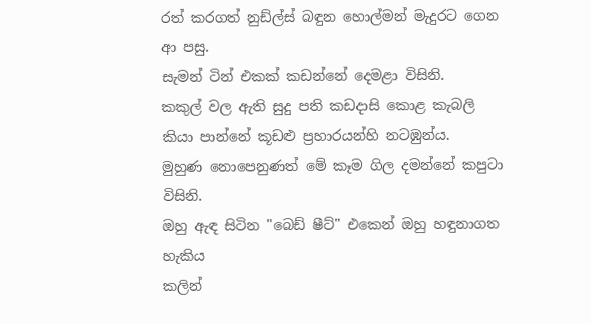රත් කරගත් නුඩ්ල්ස් බඳුන හොල්මන් මැදුරට ගෙන ආ පසු.
සැමන් ටින් එකක් කඩන්නේ දෙමළා විසිනි.
කකුල් වල ඇති සුදු පති කඩදාසි කොළ කැබලි කියා පාන්නේ කූඩළු ප්‍රහාරයන්හි නටඹුන්ය.
මුහුණ නොපෙනුණත් මේ කෑම ගිල දමන්නේ කපුටා විසිනි.
ඔහු ඇඳ සිටින "බෙඩ් ෂීට්" එකෙන් ඔහු හඳුනාගත හැකිය
කලින්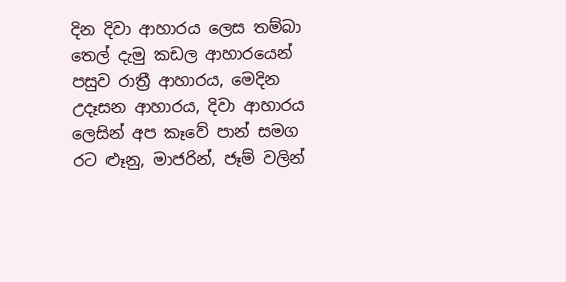දින දිවා ආහාරය ලෙස තම්බා තෙල් දැමු කඩල ආහාරයෙන් පසුව රාත්‍රී ආහාරය, මෙදින උදෑසන ආහාරය, දිවා ආහාරය ලෙසින් අප කෑවේ පාන් සමග රට ළුෑනු, මාජරින්, ජෑම් වලින්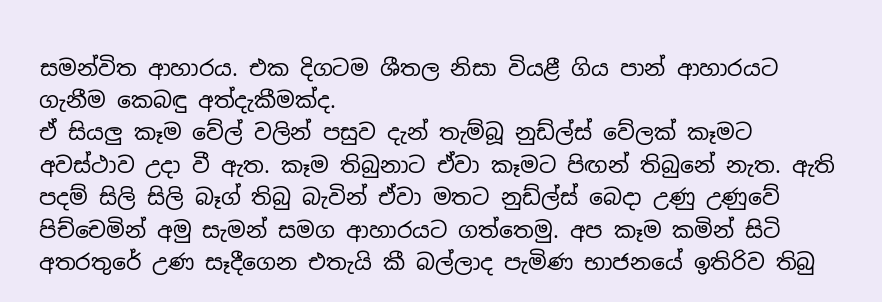සමන්විත ආහාරය. එක දිගටම ශීතල නිසා වියළී ගිය පාන් ආහාරයට ගැනීම කෙබඳු අත්දැකීමක්ද.
ඒ සියලු කෑම වේල් වලින් පසුව දැන් තැම්බූ නුඩ්ල්ස් වේලක් කෑමට අවස්ථාව උදා වී ඇත. කෑම තිබුනාට ඒවා කෑමට පිඟන් තිබුනේ නැත. ඇති පදම් සිලි සිලි බෑග් තිබු බැවින් ඒවා මතට නුඩ්ල්ස් බෙදා උණු උණුවේ පිච්චෙමින් අමු සැමන් සමග ආහාරයට ගත්තෙමු. අප කෑම කමින් සිටි අතරතුරේ උණ සෑදීගෙන එතැයි කී බල්ලාද පැමිණ භාජනයේ ඉතිරිව තිබු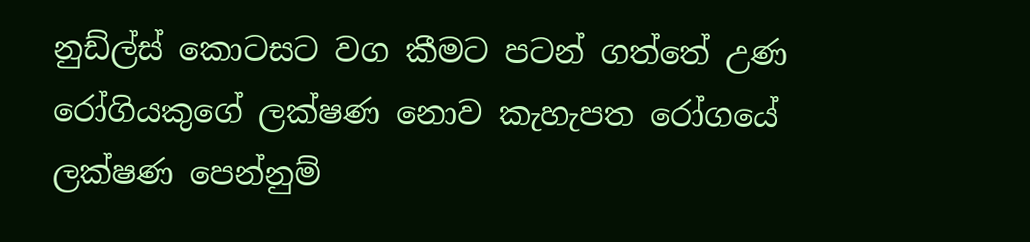නුඩ්ල්ස් කොටසට වග කීමට පටන් ගත්තේ උණ රෝගියකුගේ ලක්ෂණ නොව කැහැපත රෝගයේ ලක්ෂණ පෙන්නුම්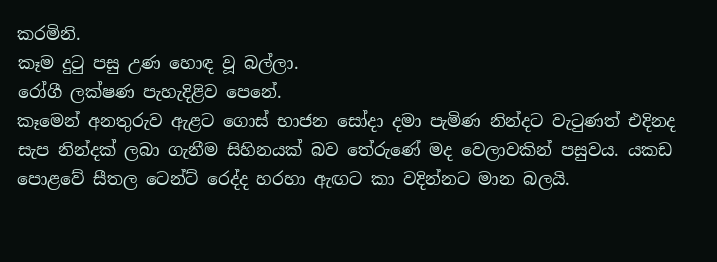කරමිනි.
කෑම දුටු පසු උණ හොඳ වූ බල්ලා.
රෝගී ලක්ෂණ පැහැදිළිව පෙනේ.
කෑමෙන් අනතුරුව ඇළට ගොස් භාජන සෝදා දමා පැමිණ නින්දට වැටුණත් එදිනද සැප නින්දක් ලබා ගැනීම සිහිනයක් බව තේරුණේ මද වෙලාවකින් පසුවය. යකඩ පොළවේ සීතල ටෙන්ට් රෙද්ද හරහා ඇඟට කා වදින්නට මාන බලයි.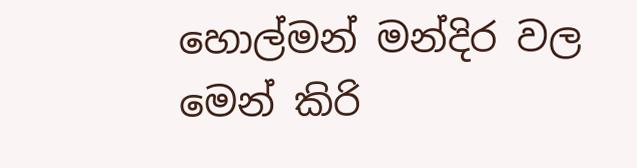හොල්මන් මන්දිර වල මෙන් කිරි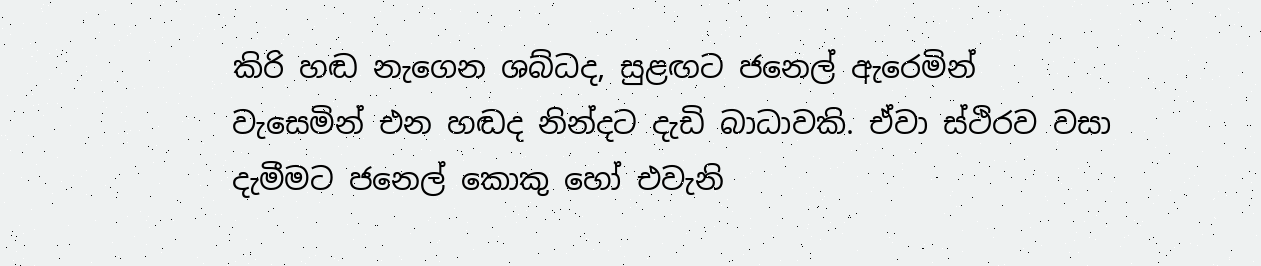කිරි හඬ නැගෙන ශබ්ධද, සුළඟට ජනෙල් ඇරෙමින් වැසෙමින් එන හඬද නින්දට දැඩි බාධාවකි. ඒවා ස්ථිරව වසා දැමීමට ජනෙල් කොකු හෝ එවැනි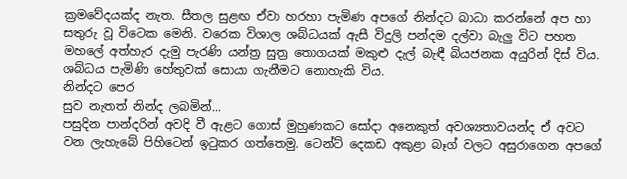ක්‍රමවේදයක්ද නැත. සීතල සුළඟ ඒවා හරහා පැමිණ අපගේ නින්දට බාධා කරන්නේ අප හා සතුරු වූ විටෙක මෙනි. වරෙක විශාල ශබ්ධයක් ඇසී විදුලි පන්දම දල්වා බැලු විට පහත මහලේ අත්හැර දැමු පැරණි යන්ත්‍ර සුත්‍ර තොගයක් මකුළු දැල් බැඳී බියජනක අයුරින් දිස් විය. ශබ්ධය පැමිණි හේතුවක් සොයා ගැනීමට නොහැකි විය.
නින්දට පෙර
සුව නැතත් නින්ද ලබමින්...
පසුදින පාන්දරින් අවදි වී ඇළට ගොස් මුහුණකට සෝදා අනෙකුත් අවශ්‍යතාවයන්ද ඒ අවට වන ලැහැබේ පිහිටෙන් ඉටුකර ගත්තෙමු. ටෙන්ට් දෙකඩ අකුළා බෑග් වලට අසුරාගෙන අපගේ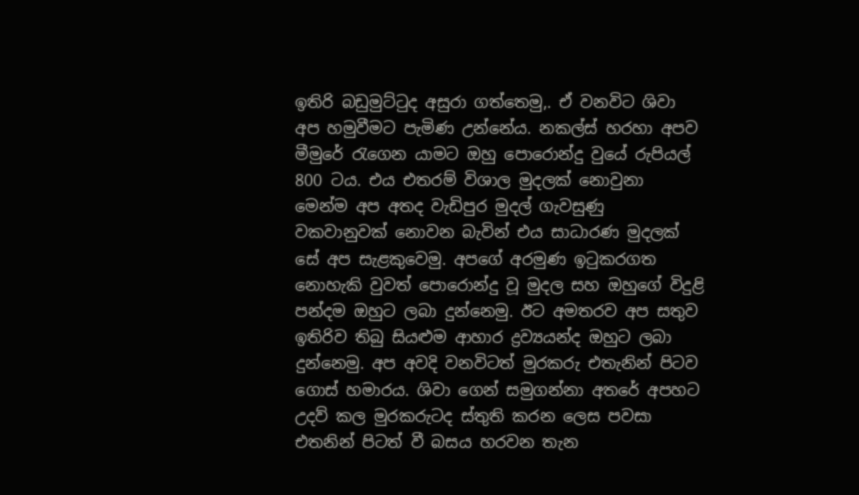ඉතිරි බඩුමුට්ටුද අසුරා ගත්තෙමු,. ඒ වනවිට ශිවා අප හමුවීමට පැමිණ උන්නේය. නකල්ස් හරහා අපව මීමුරේ රැගෙන යාමට ඔහු පොරොන්දු වුයේ රුපියල් 800 ටය. එය එතරම් විශාල මුදලක් නොවුනා මෙන්ම අප අතද වැඩිපුර මුදල් ගැවසුණු වකවානුවක් නොවන බැවින් එය සාධාරණ මුදලක් සේ අප සැළකුවෙමු. අපගේ අරමුණ ඉටුකරගත නොහැකි වුවත් පොරොන්දු වූ මුදල සහ ඔහුගේ විදුළි පන්දම ඔහුට ලබා දුන්නෙමු. ඊට අමතරව අප සතුව ඉතිරිව තිබු සියළුම ආහාර ද්‍රව්‍යයන්ද ඔහුට ලබා දුන්නෙමු. අප අවදි වනවිටත් මුරකරු එතැනින් පිටව ගොස් හමාරය. ශිවා ගෙන් සමුගන්නා අතරේ අපහට උදව් කල මුරකරුටද ස්තුති කරන ලෙස පවසා එතනින් පිටත් වී බසය හරවන තැන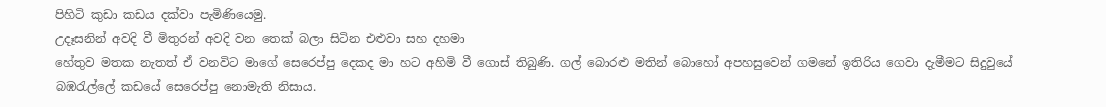පිහිටි කුඩා කඩය දක්වා පැමිණියෙමු.
උදෑසනින් අවදි වී මිතුරන් අවදි වන තෙක් බලා සිටින එළුවා සහ දහමා
හේතුව මතක නැතත් ඒ වනවිට මාගේ සෙරෙප්පු දෙකද මා හට අහිමි වී ගොස් තිබුණි. ගල් බොරළු මතින් බොහෝ අපහසුවෙන් ගමනේ ඉතිරිය ගෙවා දැමීමට සිදුවුයේ බඹරැල්ලේ කඩයේ සෙරෙප්පු නොමැති නිසාය.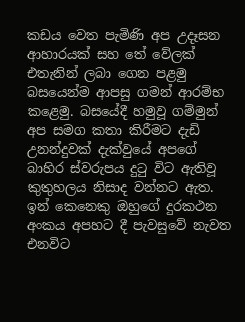කඩය වෙත පැමිණි අප උදෑසන ආහාරයක් සහ තේ වේලක් එතැනින් ලබා ගෙන පළමු බසයෙන්ම ආපසු ගමන් ආරම්භ කළෙමු. බසයේදී හමුවූ ගම්මුන් අප සමග කතා කිරීමට දැඩි උනන්දුවක් දැක්වුයේ අපගේ බාහිර ස්වරුපය දුටු විට ඇතිවූ කුතුහලය නිසාද වන්නට ඇත. ඉන් කෙනෙකු ඔහුගේ දුරකථන අංකය අපහට දී පැවසුවේ නැවත එනවිට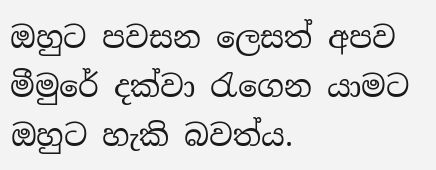ඔහුට පවසන ලෙසත් අපව මීමුරේ දක්වා රැගෙන යාමට ඔහුට හැකි බවත්ය.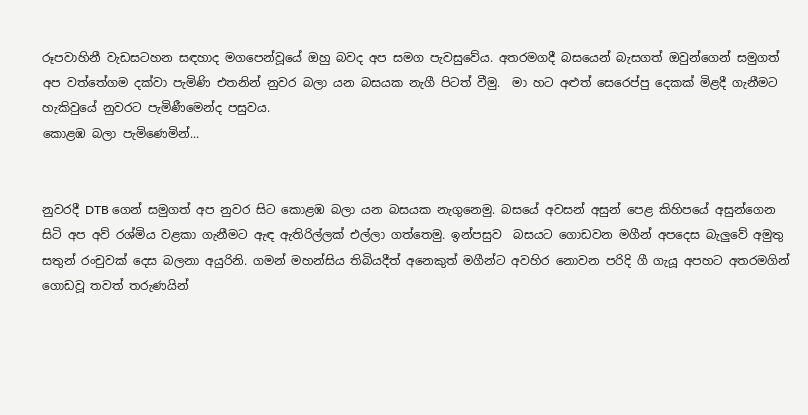රූපවාහිනී වැඩසටහන සඳහාද මගපෙන්වූයේ ඔහු බවද අප සමග පැවසුවේය. අතරමගදී බසයෙන් බැසගත් ඔවුන්ගෙන් සමුගත් අප වත්තේගම දක්වා පැමිණි එතනින් නුවර බලා යන බසයක නැගී පිටත් වීමු.  මා හට අළුත් සෙරෙප්පු දෙකක් මිළදී ගැනීමට හැකිවුයේ නුවරට පැමිණීමෙන්ද පසුවය.
කොළඹ බලා පැමිණෙමින්...


නුවරදී DTB ගෙන් සමුගත් අප නුවර සිට කොළඹ බලා යන බසයක නැගුනෙමු. බසයේ අවසන් අසුන් පෙළ කිහිපයේ අසුන්ගෙන සිටි අප අව් රශ්මිය වළකා ගැනීමට ඇඳ ඇතිරිල්ලක් එල්ලා ගත්තෙමු. ඉන්පසුව  බසයට ගොඩවන මගීන් අපදෙස බැලුවේ අමුතු සතුන් රංචුවක් දෙස බලනා අයුරිනි. ගමන් මහන්සිය තිබියදීත් අනෙකුත් මගීන්ට අවහිර නොවන පරිදි ගී ගැයූ අපහට අතරමගින් ගොඩවූ තවත් තරුණයින්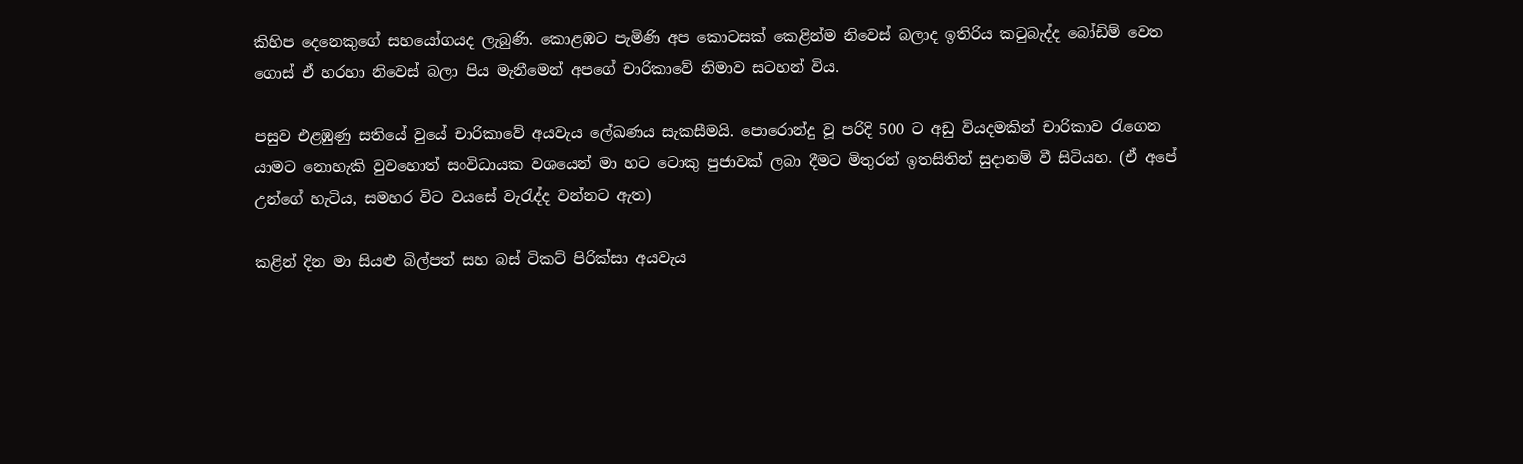කිහිප දෙනෙකුගේ සහයෝගයද ලැබුණි. කොළඹට පැමිණි අප කොටසක් කෙළින්ම නිවෙස් බලාද ඉතිරිය කටුබැද්ද බෝඩිම් වෙත ගොස් ඒ හරහා නිවෙස් බලා පිය මැනීමෙන් අපගේ චාරිකාවේ නිමාව සටහන් විය.

පසුව එළඹුණු සතියේ වුයේ චාරිකාවේ අයවැය ලේඛණය සැකසීමයි. පොරොන්දු වූ පරිදි 500 ට අඩු වියදමකින් චාරිකාව රැගෙන යාමට නොහැකි වුවහොත් සංවිධායක වශයෙන් මා හට ටොකු පුජාවක් ලබා දීමට මිතුරන් ඉතසිතින් සුදානම් වී සිටියහ. (ඒ අපේ උන්ගේ හැටිය, සමහර විට වයසේ වැරැද්ද වන්නට ඇත)

කළින් දින මා සියළු බිල්පත් සහ බස් ටිකට් පිරික්සා අයවැය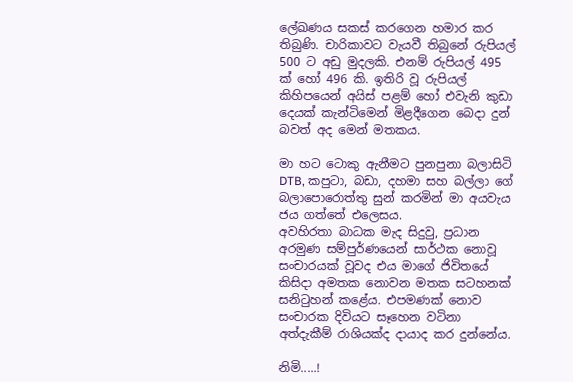ලේඛණය සකස් කරගෙන හමාර කර තිබුණි. චාරිකාවට වැයවී තිබුනේ රුපියල් 500 ට අඩු මුදලකි. එනම් රුපියල් 495 ක් හෝ 496 කි. ඉතිරි වූ රුපියල් කිහිපයෙන් අයිස් පළම් හෝ එවැනි කුඩා දෙයක් කැන්ටිමෙන් මිළදීගෙන බෙදා දුන් බවත් අද මෙන් මතකය.

මා හට ටොකු ඇනීමට පුනපුනා බලාසිටි DTB, කපුටා, බඩා, දහමා සහ බල්ලා ගේ බලාපොරොත්තු සුන් කරමින් මා අයවැය ජය ගත්තේ එලෙසය.
අවහිරතා බාධක මැද සිදුවු, ප්‍රධාන අරමුණ සම්පුර්ණයෙන් සාර්ථක නොවූ සංචාරයක් වූවද එය මාගේ ජිවිතයේ කිසිදා අමතක නොවන මතක සටහනක් සනිටුහන් කළේය. එපමණක් නොව සංචාරක දිවියට සෑහෙන වටිනා අත්දැකීම් රාශියක්ද දායාද කර දුන්නේය.

නිමි.....!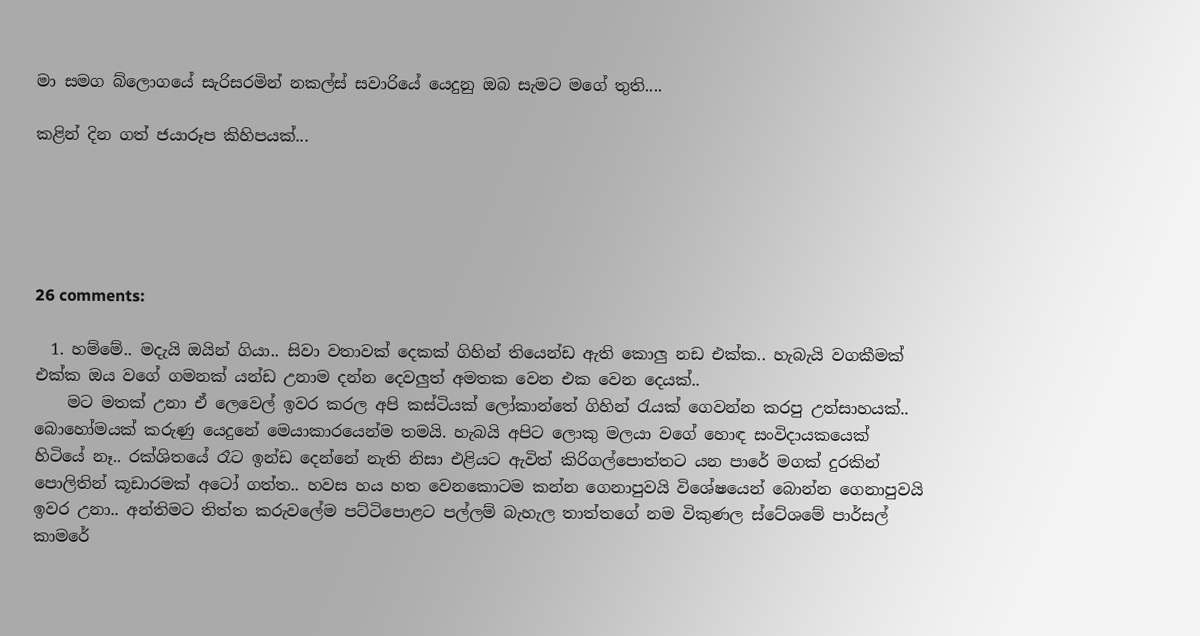මා සමග බ්ලොගයේ සැරිසරමින් නකල්ස් සවාරියේ යෙදුනු ඔබ සැමට මගේ තුති....

කළින් දින ගත් ජයාරූප කිහිපයක්...





26 comments:

  1. හම්මේ.. මදැයි ඔයින් ගියා.. සිවා වතාවක් දෙකක් ගිහින් තියෙන්ඩ ඇති කොලු නඩ එක්ක.. හැබැයි වගකීමක් එක්ක ඔය වගේ ගමනක් යන්ඩ උනාම දන්න දෙවලුත් අමතක වෙන එක වෙන දෙයක්..
    මට මතක් උනා ඒ ලෙවෙල් ඉවර කරල අපි කස්ටියක් ලෝකාන්තේ ගිහින් රැයක් ගෙවන්න කරපු උත්සාහයක්.. බොහෝමයක් කරුණු යෙදුනේ මෙයාකාරයෙන්ම තමයි. හැබයි අපිට ලොකු මලයා වගේ හොඳ සංවිදායකයෙක් හිටියේ නෑ.. රක්ශිතයේ රෑට ඉන්ඩ දෙන්නේ නැති නිසා එළියට ඇවිත් කිරිගල්පොත්තට යන පාරේ මගක් දුරකින් පොලිතින් කූඩාරමක් අටෝ ගත්ත.. හවස හය හත වෙනකොටම කන්න ගෙනාපුවයි විශේෂයෙන් බොන්න ගෙනාපුවයි ඉවර උනා.. අන්තිමට තිත්ත කරුවලේම පට්ටිපොළට පල්ලම් බැහැල තාත්තගේ නම විකුණල ස්ටේශමේ පාර්සල් කාමරේ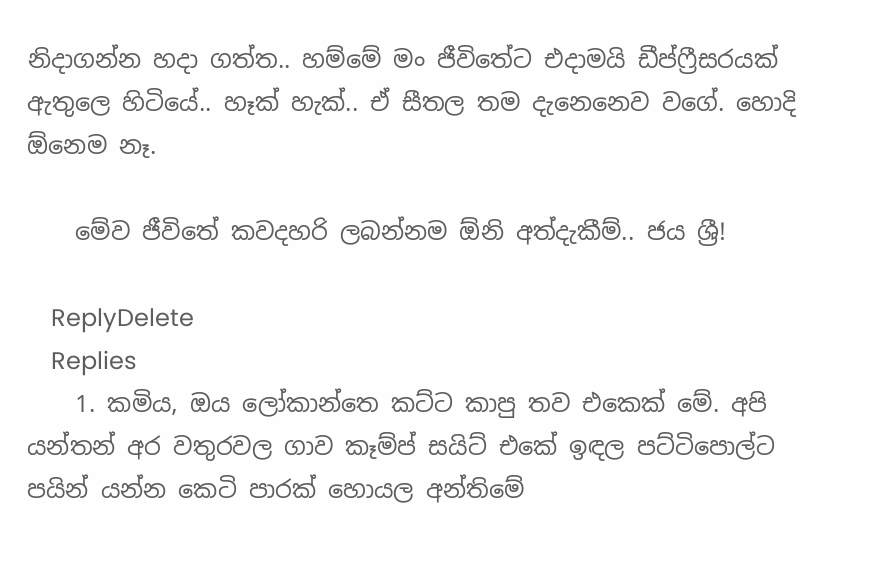නිදාගන්න හදා ගත්ත.. හම්මේ මං ජීවිතේට එදාමයි ඩීප්ෆ්‍රීසරයක් ඇතුලෙ හිටියේ.. හෑක් හැක්.. ඒ සීතල තම දැනෙනෙව වගේ. හොදි ඕනෙම නෑ.

    මේව ජීවිතේ කවදහරි ලබන්නම ඕනි අත්දැකීම්.. ජය ශ්‍රී!

    ReplyDelete
    Replies
    1. කමිය, ඔය ලෝකාන්තෙ කට්ට කාපු තව එකෙක් මේ. අපි යන්තන් අර වතුරවල ගාව කෑම්ප් සයිට් එකේ ඉඳල පට්ටිපොල්ට පයින් යන්න කෙටි පාරක් හොයල අන්තිමේ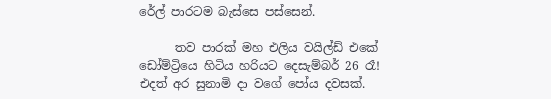රේල් පාරටම බැස්සෙ පස්සෙන්.

      තව පාරක් මහ එලිය වයිල්ඩ් එකේ ඩෝම්ට්‍රියෙ හිටිය හරියට දෙසැම්බර් 26 රෑ! එදත් අර සුනාමි දා වගේ පෝය දවසක්.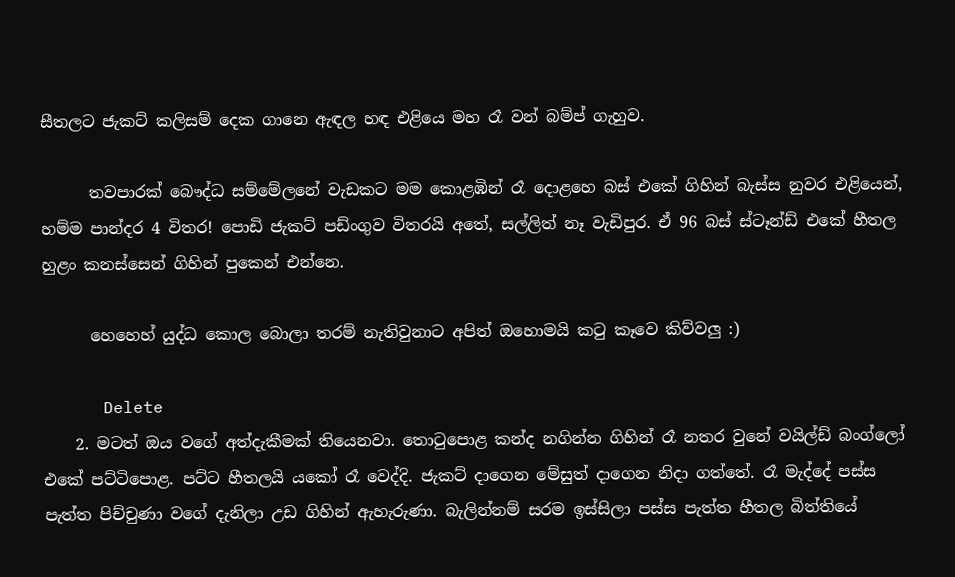සීතලට ජැකට් කලිසම් දෙක ගානෙ ඇඳල හඳ එළියෙ මහ රෑ වන් බම්ප් ගැහුව.

      තවපාරක් බෞද්ධ සම්මේලනේ වැඩකට මම කොළඹින් රෑ දොළහෙ බස් එකේ ගිහින් බැස්ස නුවර එළියෙන්, හම්ම පාන්දර 4 විතර! පොඩි ජැකට් පඩ්ංගුව විතරයි අතේ, සල්ලිත් නෑ වැඩිපුර. ඒ 96 බස් ස්ටෑන්ඩ් එකේ හීතල හුළං කනස්සෙන් ගිහින් පුකෙන් එන්නෙ.

      හෙහෙහ් යුද්ධ කොල බොලා තරම් නැතිවුනාට අපිත් ඔහොමයි කටු කෑවෙ කිව්වලු :)

      Delete
    2. මටත් ඔය වගේ අත්දැකීමක් තියෙනවා. තොටුපොළ කන්ද නගින්න ගිහින් රෑ නතර වුනේ වයිල්ඩ් බංග්ලෝ එකේ පට්ටිපොළ. පට්ට හීතලයි යකෝ රෑ වෙද්දි. ජැකට් දාගෙන මේසුත් දාගෙන නිදා ගත්තේ. රෑ මැද්දේ පස්ස පැත්ත පිච්චුණා වගේ දැනිලා උඩ ගිහින් ඇහැරුණා. බැලින්නම් සරම ඉස්සිලා පස්ස පැත්ත හීතල බිත්තියේ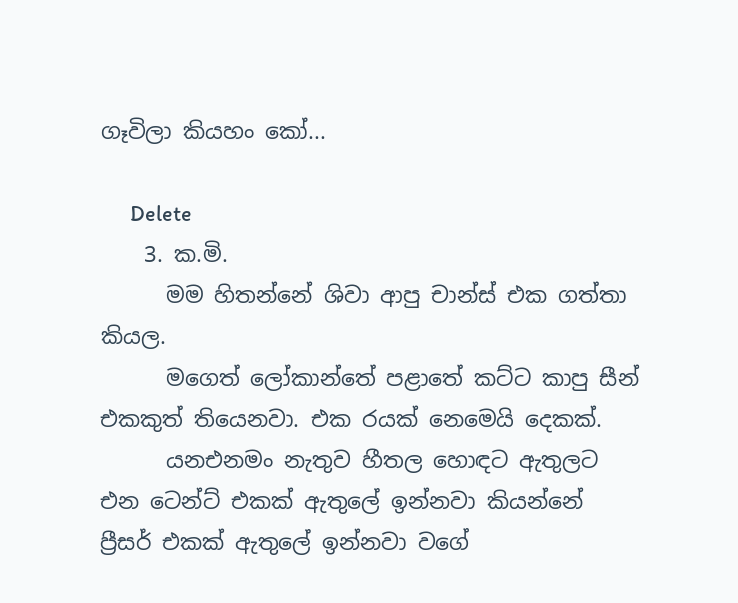ගෑවිලා කියහං කෝ...

      Delete
    3. ක.මි.
      මම හිතන්නේ ශිවා ආපු චාන්ස් එක ගත්තා කියල.
      මගෙත් ලෝකාන්තේ පළාතේ කට්ට කාපු සීන් එකකුත් තියෙනවා. එක රයක් නෙමෙයි දෙකක්.
      යනඑනමං නැතුව හීතල හොඳට ඇතුලට එන ටෙන්ට් එකක් ඇතුලේ ඉන්නවා කියන්නේ ප්‍රීසර් එකක් ඇතුලේ ඉන්නවා වගේ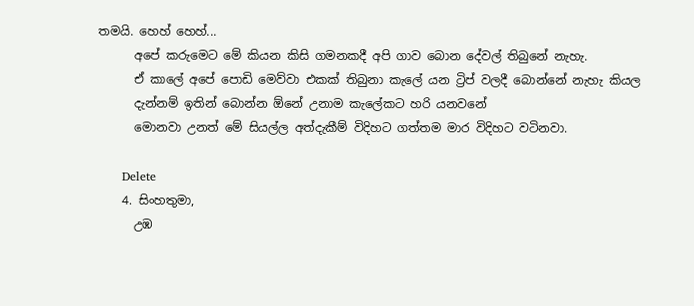තමයි. හෙහ් හෙහ්...
      අපේ කරුමෙට මේ කියන කිසි ගමනකදී අපි ගාව බොන දේවල් තිබුනේ නැහැ.
      ඒ කාලේ අපේ පොඩි මෙව්වා එකක් තිබුනා කැලේ යන ට්‍රිප් වලදී බොන්නේ නැහැ කියල
      දැන්නම් ඉතින් බොන්න ඕනේ උනාම කැලේකට හරි යනවනේ
      මොනවා උනත් මේ සියල්ල අත්දැකීම් විදිහට ගත්තම මාර විදිහට වටිනවා.

      Delete
    4. සිංහතුමා,
      උඹ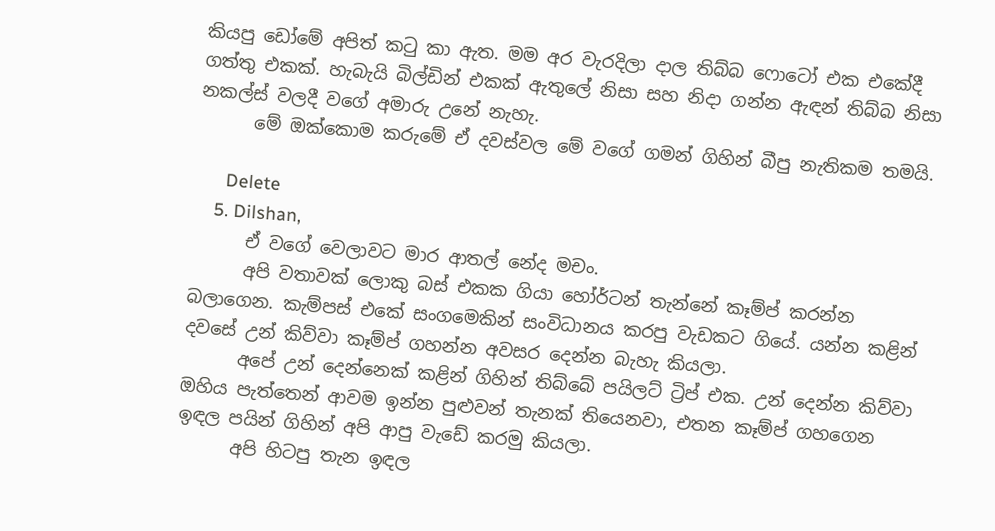කියපු ඩෝමේ අපිත් කටු කා ඇත. මම අර වැරදිලා දාල තිබ්බ ෆොටෝ එක එකේදී ගත්තු එකක්. හැබැයි බිල්ඩින් එකක් ඇතුලේ නිසා සහ නිදා ගන්න ඇඳන් තිබ්බ නිසා නකල්ස් වලදී වගේ අමාරු උනේ නැහැ.
      මේ ඔක්කොම කරුමේ ඒ දවස්වල මේ වගේ ගමන් ගිහින් බීපු නැතිකම තමයි.

      Delete
    5. Dilshan,
      ඒ වගේ වෙලාවට මාර ආතල් නේද මචං.
      අපි වතාවක් ලොකු බස් එකක ගියා හෝර්ටන් තැන්නේ කෑම්ප් කරන්න බලාගෙන. කැම්පස් එකේ සංගමෙකින් සංවිධානය කරපු වැඩකට ගියේ. යන්න කළින් දවසේ උන් කිව්වා කෑම්ප් ගහන්න අවසර දෙන්න බැහැ කියලා.
      අපේ උන් දෙන්නෙක් කළින් ගිහින් තිබ්බේ පයිලට් ට්‍රිප් එක. උන් දෙන්න කිව්වා ඔහිය පැත්තෙන් ආවම ඉන්න පුළුවන් තැනක් තියෙනවා, එතන කෑම්ප් ගහගෙන ඉඳල පයින් ගිහින් අපි ආපු වැඩේ කරමු කියලා.
      අපි හිටපු තැන ඉඳල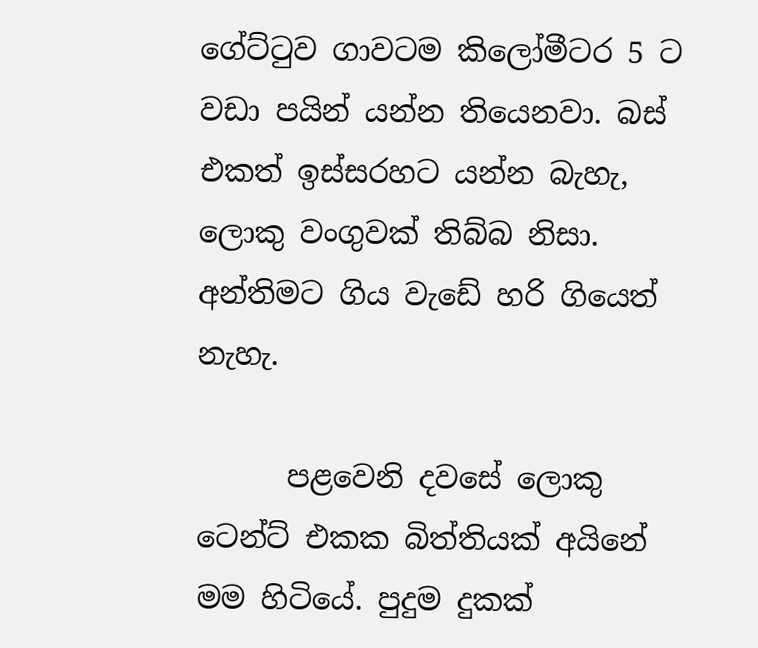ගේට්ටුව ගාවටම කිලෝමීටර 5 ට වඩා පයින් යන්න තියෙනවා. බස් එකත් ඉස්සරහට යන්න බැහැ, ලොකු වංගුවක් තිබ්බ නිසා. අන්තිමට ගිය වැඩේ හරි ගියෙත් නැහැ.

      පළවෙනි දවසේ ලොකු ටෙන්ට් එකක බිත්තියක් අයිනේ මම හිටියේ. පුදුම දුකක්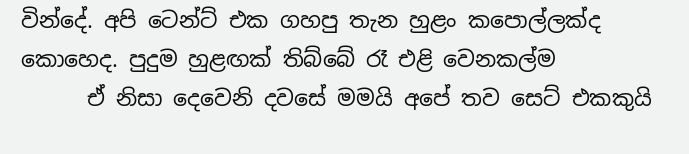වින්දේ. අපි ටෙන්ට් එක ගහපු තැන හුළං කපොල්ලක්ද කොහෙද. පුදුම හුළඟක් තිබ්බේ රෑ එළි වෙනකල්ම
      ඒ නිසා දෙවෙනි දවසේ මමයි අපේ තව සෙට් එකකුයි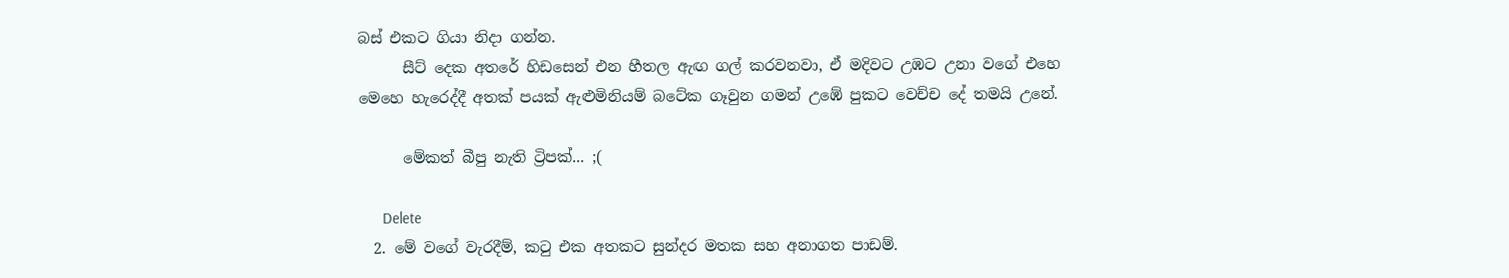බස් එකට ගියා නිදා ගන්න.
      සීට් දෙක අතරේ හිඩසෙන් එන හීතල ඇඟ ගල් කරවනවා, ඒ මදිවට උඹට උනා වගේ එහෙ මෙහෙ හැරෙද්දී අතක් පයක් ඇළුමිනියම් බටේක ගෑවුන ගමන් උඹේ පුකට වෙච්ච දේ තමයි උනේ.

      මේකත් බීපු නැති ට්‍රිපක්... ;(

      Delete
  2. මේ වගේ වැරදීම්, කටු එක අතකට සුන්දර මතක සහ අනාගත පාඩම්.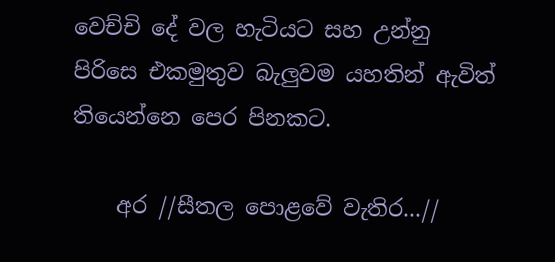වෙච්චි දේ වල හැටියට සහ උන්නු පිරිසෙ එකමුතුව බැලුවම යහතින් ඇවිත් තියෙන්නෙ පෙර පිනකට.

    අර //සීතල පොළවේ වැතිර...//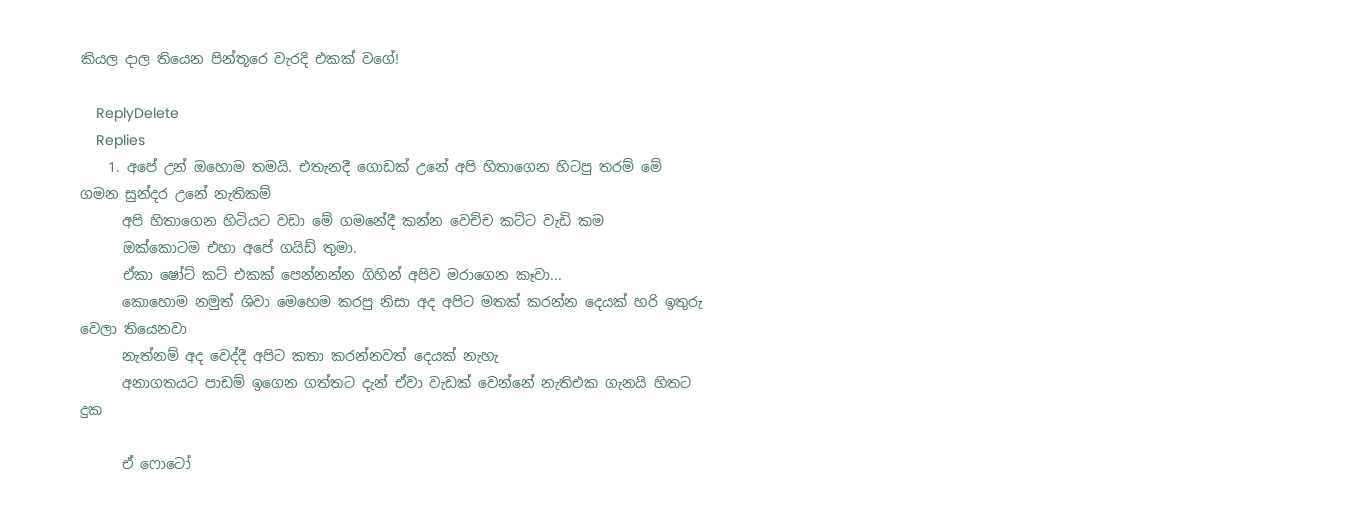කියල දාල තියෙන පින්තූරෙ වැරදි එකක් වගේ!

    ReplyDelete
    Replies
    1. අපේ උන් ඔහොම තමයි. එතැනදී ගොඩක් උනේ අපි හිතාගෙන හිටපු තරම් මේ ගමන සුන්දර උනේ නැතිකම්
      අපි හිතාගෙන හිටියට වඩා මේ ගමනේදී කන්න වෙච්ච කට්ට වැඩි කම
      ඔක්කොටම එහා අපේ ගයිඩ් තුමා.
      ඒකා ෂෝට් කට් එකක් පෙන්නන්න ගිහින් අපිව මරාගෙන කෑවා...
      කොහොම නමුත් ශිවා මෙහෙම කරපු නිසා අද අපිට මතක් කරන්න දෙයක් හරි ඉතුරු වෙලා තියෙනවා
      නැත්නම් අද වෙද්දී අපිට කතා කරන්නවත් දෙයක් නැහැ
      අනාගතයට පාඩම් ඉගෙන ගත්තට දැන් ඒවා වැඩක් වෙන්නේ නැතිඑක ගැනයි හිතට දුක

      ඒ ෆොටෝ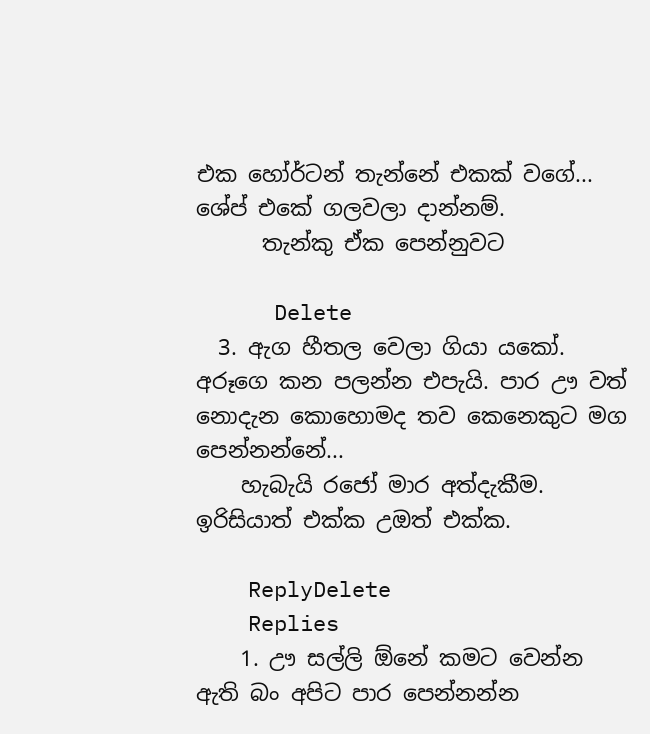එක හෝර්ටන් තැන්නේ එකක් වගේ... ශේප් එකේ ගලවලා දාන්නම්.
      තැන්කු ඒක පෙන්නුවට

      Delete
  3. ඇග හීතල වෙලා ගියා යකෝ. අරූගෙ කන පලන්න එපැයි. පාර ඌ වත් නොදැන කොහොමද තව කෙනෙකුට මග පෙන්නන්නේ...
    හැබැයි රජෝ මාර අත්දැකීම. ඉරිසියාත් එක්ක උඔත් එක්ක.

    ReplyDelete
    Replies
    1. ඌ සල්ලි ඕනේ කමට වෙන්න ඇති බං අපිට පාර පෙන්නන්න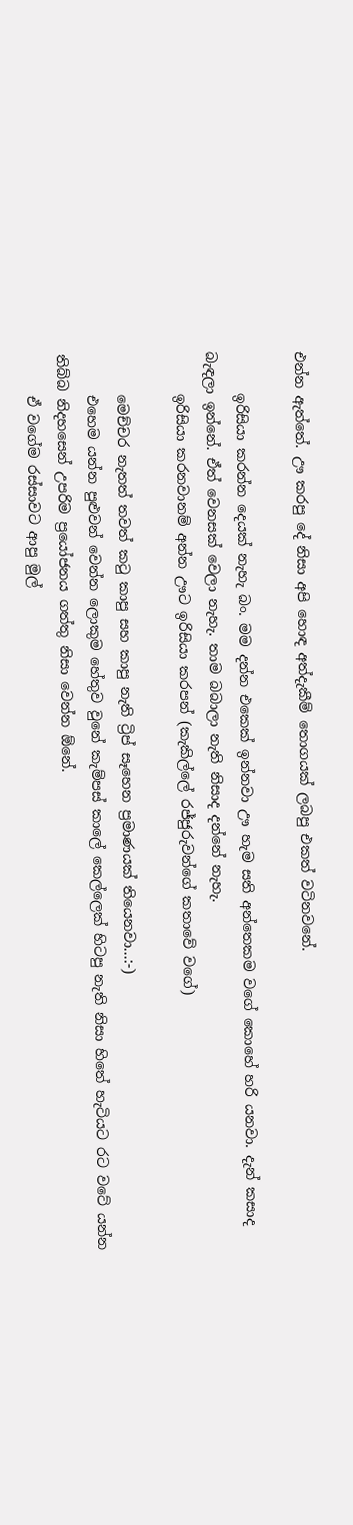එන්න ඇත්තේ. ඌ කරපු දේ නිසා අපි හොඳ අත්දැකීම් තොගයක් ලබපු එකත් වටිනවනේ.

      ඉරිසියා කරන්න දෙයක් නැහැ බං. මම දන්න එකෙක් ඉන්නවා ඌ හැම සති අන්තෙකම වගේ කොහේ හරි යනවා. දැන් කසාද බැඳලා ඉන්නේ. ඒත් වෙනසක් වෙලා නැහැ. තාම බබාලා නැති නිසාද දන්නේ නැහැ.
      ඉරිසියා කරනවානම් අන්න ඌට ඉරිසියා කරපන් (කැකිල්ලේ රජ්ජුරුවන්ගේ කතාවේ වගේ)

      මෙච්චර නැතත් තවත් කටු කාපු සහ කාපු නැති ට්‍රිප් සෑහෙන ප්‍රමාණයක් තියෙනවා...:-)
      එහෙම යන්න පුළුවන් වෙන්න ලොකුම හේතුව වුනේ කැම්පස් කාලේ කෙල්ලෙක් හිටපු නැති නිසා හිතේ හැටියට රට වටේ යන්න තිබ්බ නිදහසෙන් උපරිම ප්‍රයෝජනය ගත්තු නිසා වෙන්න ඕනේ.
      ඒ වගේම රස්සාවට ආපු මුල්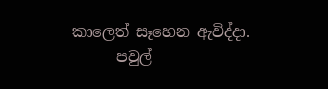කාලෙත් සෑහෙන ඇවිද්දා.
      පවුල්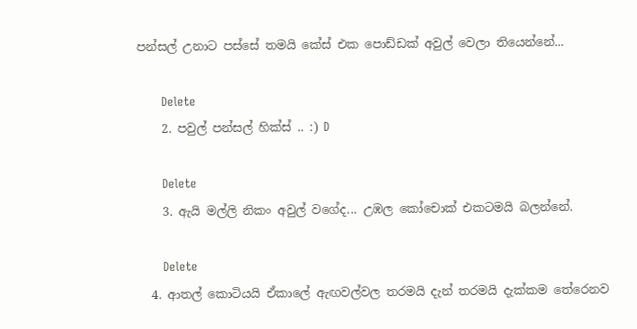පන්සල් උනාට පස්සේ තමයි කේස් එක පොඩ්ඩක් අවුල් වෙලා තියෙන්නේ...

      Delete
    2. පවුල් පන්සල් හික්ස් .. :) D

      Delete
    3. ඇයි මල්ලි නිකං අවුල් වගේද... උඹල කෝචොක් එකටමයි බලන්නේ.

      Delete
  4. ආතල් කොටියයි ඒකාලේ ඇඟවල්වල තරමයි දැන් තරමයි දැක්කම තේරෙනව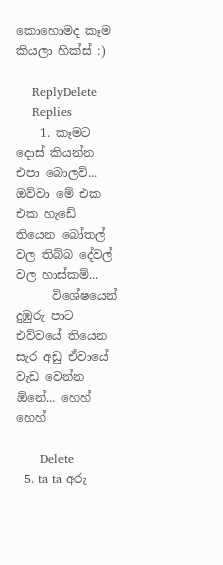කොහොමද කෑම කියලා හික්ස් :)

    ReplyDelete
    Replies
    1. කෑමට දොස් කියන්න එපා බොලව්... ඔව්වා මේ එක එක හැඩේ තියෙන බෝතල් වල තිබ්බ දේවල් වල හාස්කම්...
      විශේෂයෙන් දුඹුරු පාට එව්වයේ තියෙන සැර අඩු ඒවායේ වැඩ වෙන්න ඕනේ... හෙහ් හෙහ්

      Delete
  5. ta ta අරු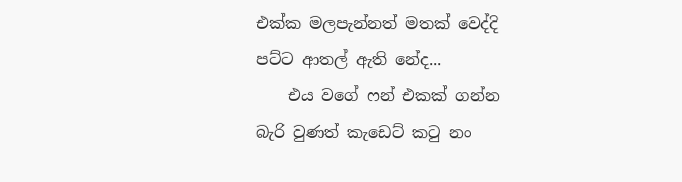එක්ක මලපැන්නත් මතක් වෙද්දි පට්ට ආතල් ඇති නේද...
    එය වගේ ෆන් එකක් ගන්න බැරි වුණත් කැඩෙට් කටු නං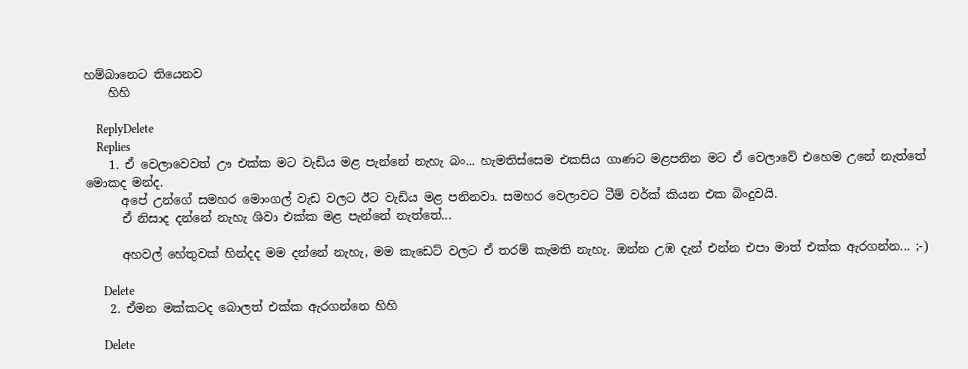හම්බානෙට තියෙනව
    හිහි

    ReplyDelete
    Replies
    1. ඒ වෙලාවෙවත් ඌ එක්ක මට වැඩිය මළ පැන්නේ නැහැ බං... හැමතිස්සෙම එකසිය ගාණට මළපනින මට ඒ වෙලාවේ එහෙම උනේ නැත්තේ මොකද මන්ද.
      අපේ උන්ගේ සමහර මොංගල් වැඩ වලට ඊට වැඩිය මළ පනිනවා. සමහර වෙලාවට ටීම් වර්ක් කියන එක බිංදුවයි.
      ඒ නිසාද දන්නේ නැහැ ශිවා එක්ක මළ පැන්නේ නැත්තේ...

      අහවල් හේතුවක් හින්දද මම දන්නේ නැහැ, මම කැඩෙට් වලට ඒ තරම් කැමති නැහැ. ඔන්න උඹ දැන් එන්න එපා මාත් එක්ක ඇරගන්න... ;-)

      Delete
    2. ඒමන මක්කටද බොලත් එක්ක ඇරගන්නෙ හිහි

      Delete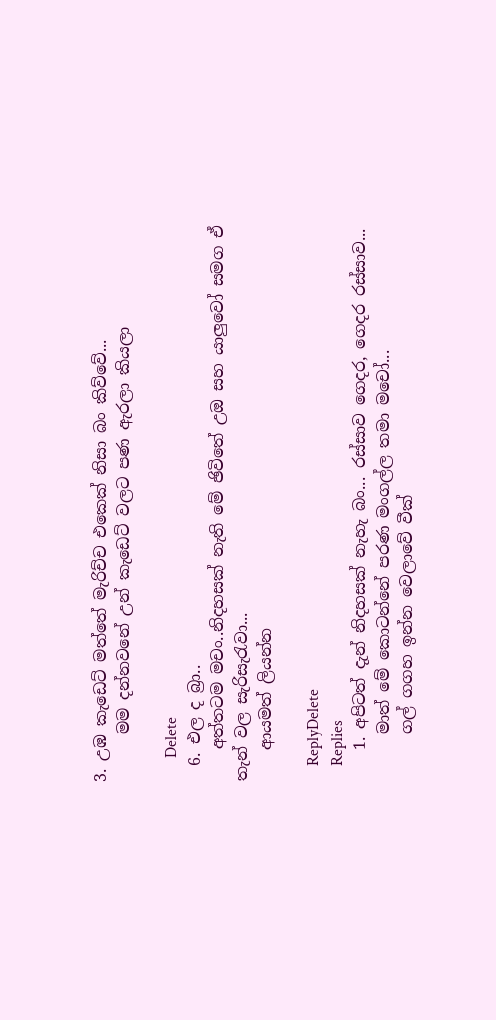3. උඹ කැඩෙට් මත්තේ මැරිච්ච එකෙක් නිසා බං කිව්වේ...
      මම දන්නවනේ උන් කැඩෙට් වලට පණ ඇරලා කියලා

      Delete
  6. එල ද බ්‍රා..
    අත්තටම මචං..නිදහසක් නැති මේ ඡිවිතේ උඔ සහ යාලුවෝ සමග ඒ තැන් වල සැරිසැරැවා...
    ආයමත් ලියන්න

    ReplyDelete
    Replies
    1. අපිටත් දැන් නිදහසක් නැහැ බං... රස්සාව ගෙදර, ගෙදර රස්සාව...
      මාත් මේ කොටන්නේ පරණ මංගල්ල තමා මචෝ...
      ගල් ගගහ ඉන්න වෙලාවේ වීක්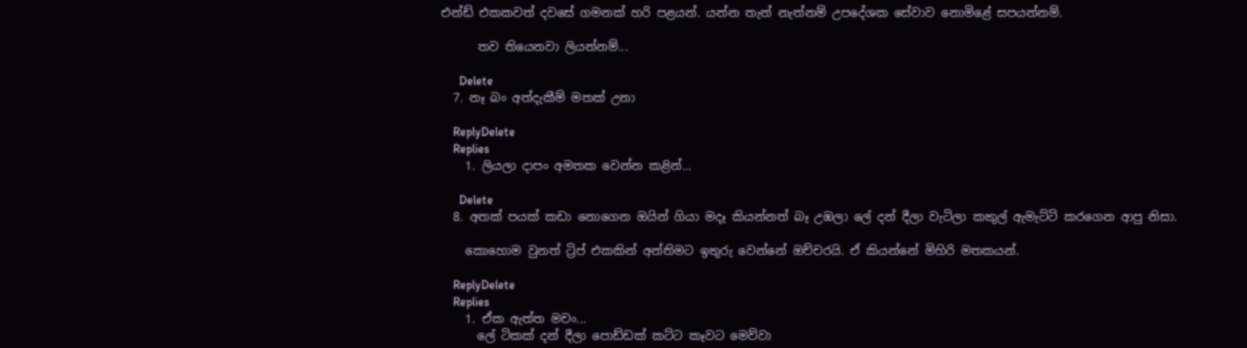එන්ඩ් එකකවත් දවසේ ගමනක් හරි පළයන්. යන්න තැන් නැත්නම් උපදේශක සේවාව නොමිළේ සපයන්නම්.

      තව තියෙනවා ලියන්නම්...

      Delete
  7. නෑ බං අත්දැකීම් මතක් උනා

    ReplyDelete
    Replies
    1. ලියලා දාපං අමතක වෙන්න කළින්...

      Delete
  8. අතක් පයක් කඩා නොගෙන ඔයින් ගියා මදෑ කියන්නත් බෑ උඹලා ලේ දන් දීලා වැටිලා කකුල් ඇමැට්ටි කරගෙන ආපු නිසා.

    කොහොම වුනත් ට්‍රිප් එකකින් අන්තිමට ඉතුරු වෙන්නේ ඔච්චරයි. ඒ කියන්නේ මිහිරි මතකයන්.

    ReplyDelete
    Replies
    1. ඒක ඇත්ත මචං...
      ලේ ටිකක් දන් දීලා පොඩ්ඩක් කට්ට කෑවට මෙව්වා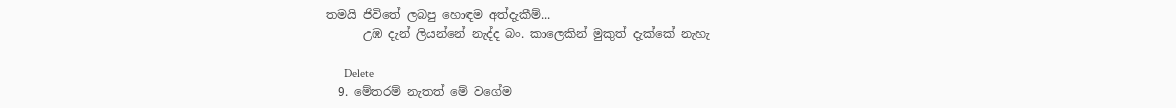තමයි ජිවිතේ ලබපු හොඳම අත්දැකීම්...
      උඹ දැන් ලියන්නේ නැද්ද බං. කාලෙකින් මුකුත් දැක්කේ නැහැ

      Delete
  9. මේතරම් නැතත් මේ වගේම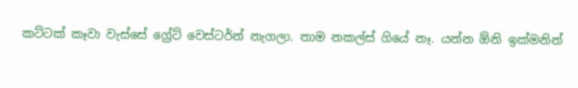කට්ටක් කෑවා වැස්සේ ග්‍රේට් වෙස්ටර්න් නැගලා. තාම නකල්ස් ගියේ නෑ. යන්න ඕනි ඉක්මනින්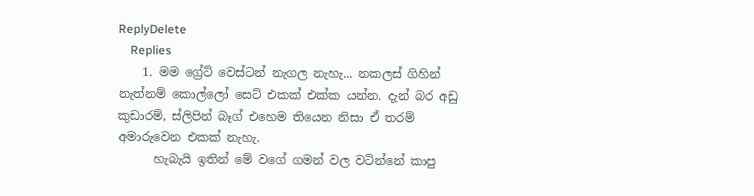ReplyDelete
    Replies
    1. මම ග්‍රේට් වෙස්ටන් නැගල නැහැ... නකලස් ගිහින් නැත්නම් කොල්ලෝ සෙට් එකක් එක්ක යන්න. දැන් බර අඩු කුඩාරම්, ස්ලිපින් බෑග් එහෙම තියෙන නිසා ඒ තරම් අමාරුවෙන එකක් නැහැ.
      හැබැයි ඉතින් මේ වගේ ගමන් වල වටින්නේ කාපු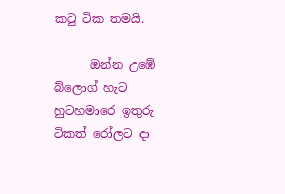කටු ටික තමයි.

      ඔන්න උඹේ බ්ලොග් හැට හුටහමාරෙ ඉතුරු ටිකත් රෝලට දා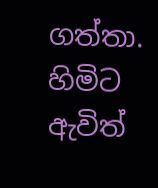ගත්තා. හිමිට ඇවිත්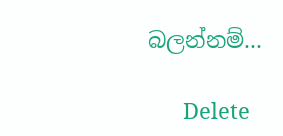බලන්නම්...

      Delete